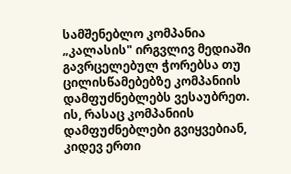სამშენებლო კომპანია „კალასის" ირგვლივ მედიაში გავრცელებულ ჭორებსა თუ ცილისწამებებზე კომპანიის დამფუძნებლებს ვესაუბრეთ.
ის, რასაც კომპანიის დამფუძნებლები გვიყვებიან, კიდევ ერთი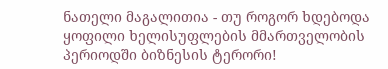ნათელი მაგალითია - თუ როგორ ხდებოდა ყოფილი ხელისუფლების მმართველობის პერიოდში ბიზნესის ტერორი!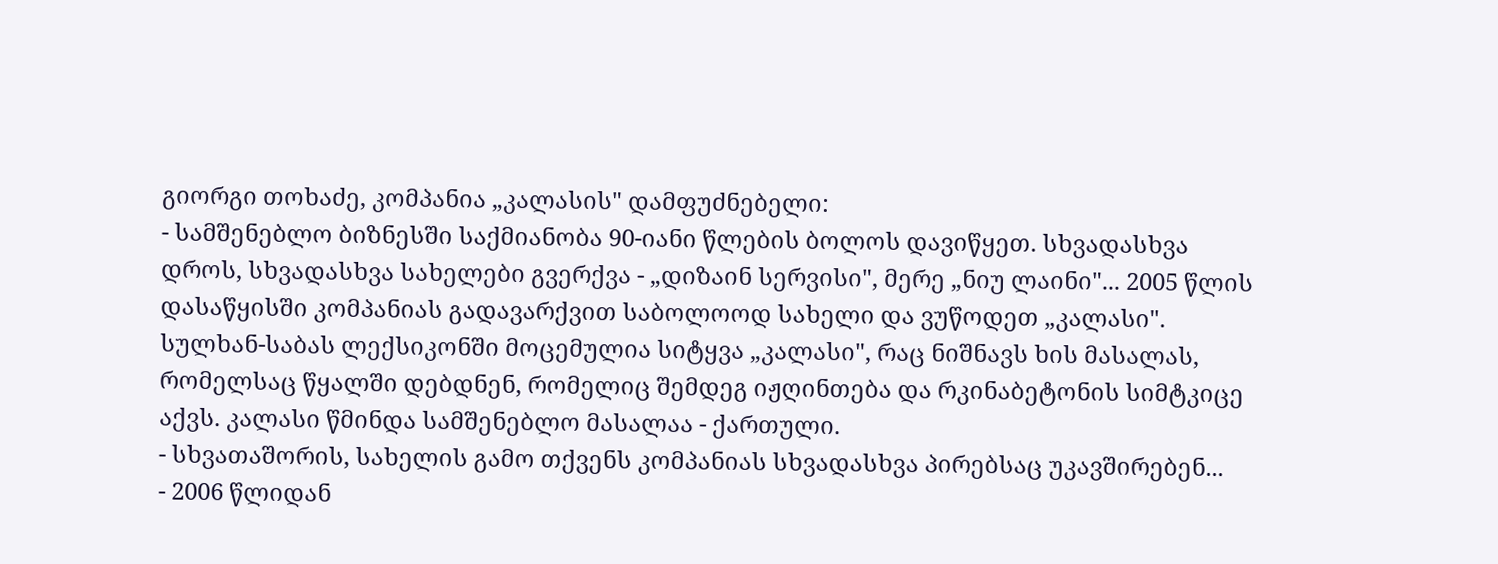გიორგი თოხაძე, კომპანია „კალასის" დამფუძნებელი:
- სამშენებლო ბიზნესში საქმიანობა 90-იანი წლების ბოლოს დავიწყეთ. სხვადასხვა დროს, სხვადასხვა სახელები გვერქვა - „დიზაინ სერვისი", მერე „ნიუ ლაინი"... 2005 წლის დასაწყისში კომპანიას გადავარქვით საბოლოოდ სახელი და ვუწოდეთ „კალასი". სულხან-საბას ლექსიკონში მოცემულია სიტყვა „კალასი", რაც ნიშნავს ხის მასალას, რომელსაც წყალში დებდნენ, რომელიც შემდეგ იჟღინთება და რკინაბეტონის სიმტკიცე აქვს. კალასი წმინდა სამშენებლო მასალაა - ქართული.
- სხვათაშორის, სახელის გამო თქვენს კომპანიას სხვადასხვა პირებსაც უკავშირებენ...
- 2006 წლიდან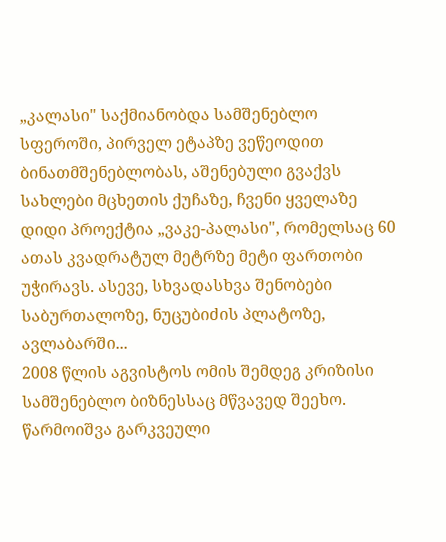„კალასი" საქმიანობდა სამშენებლო სფეროში, პირველ ეტაპზე ვეწეოდით ბინათმშენებლობას, აშენებული გვაქვს სახლები მცხეთის ქუჩაზე, ჩვენი ყველაზე დიდი პროექტია „ვაკე-პალასი", რომელსაც 60 ათას კვადრატულ მეტრზე მეტი ფართობი უჭირავს. ასევე, სხვადასხვა შენობები საბურთალოზე, ნუცუბიძის პლატოზე, ავლაბარში...
2008 წლის აგვისტოს ომის შემდეგ კრიზისი სამშენებლო ბიზნესსაც მწვავედ შეეხო. წარმოიშვა გარკვეული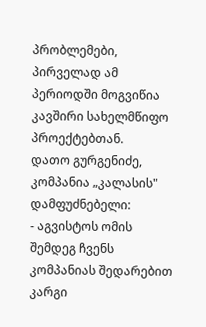პრობლემები, პირველად ამ პერიოდში მოგვიწია კავშირი სახელმწიფო პროექტებთან.
დათო გურგენიძე, კომპანია „კალასის" დამფუძნებელი:
- აგვისტოს ომის შემდეგ ჩვენს კომპანიას შედარებით კარგი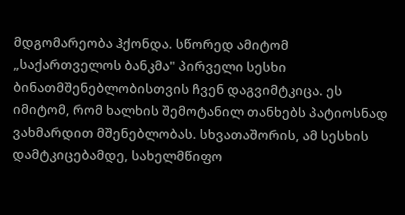მდგომარეობა ჰქონდა. სწორედ ამიტომ „საქართველოს ბანკმა" პირველი სესხი ბინათმშენებლობისთვის ჩვენ დაგვიმტკიცა. ეს იმიტომ, რომ ხალხის შემოტანილ თანხებს პატიოსნად ვახმარდით მშენებლობას. სხვათაშორის, ამ სესხის დამტკიცებამდე, სახელმწიფო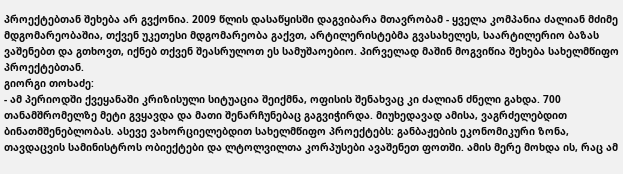პროექტებთან შეხება არ გვქონია. 2009 წლის დასაწყისში დაგვიბარა მთავრობამ - ყველა კომპანია ძალიან მძიმე მდგომარეობაშია, თქვენ უკეთესი მდგომარეობა გაქვთ, არტილერისტებმა გვასახელეს, საარტილერიო ბაზას ვაშენებთ და გთხოვთ, იქნებ თქვენ შეასრულოთ ეს სამუშაოებიო. პირველად მაშინ მოგვიწია შეხება სახელმწიფო პროექტებთან.
გიორგი თოხაძე:
- ამ პერიოდში ქვეყანაში კრიზისული სიტუაცია შეიქმნა, ოფისის შენახვაც კი ძალიან ძნელი გახდა. 700 თანამშრომელზე მეტი გვყავდა და მათი შენარჩუნებაც გაგვიჭირდა. მიუხედავად ამისა, ვაგრძელებდით ბინათმშენებლობას. ასევე ვახორციელებდით სახელმწიფო პროექტებს: განბაჟების ეკონომიკური ზონა, თავდაცვის სამინისტროს ობიექტები და ლტოლვილთა კორპუსები ავაშენეთ ფოთში. ამის მერე მოხდა ის, რაც ამ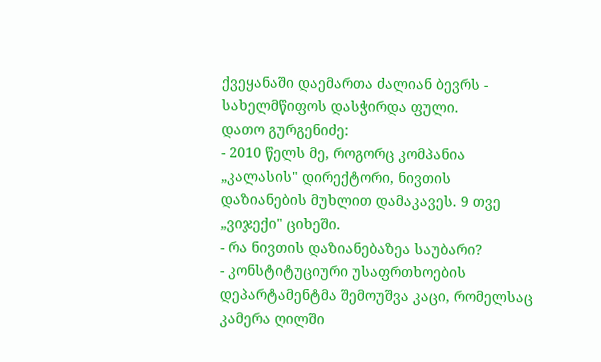ქვეყანაში დაემართა ძალიან ბევრს - სახელმწიფოს დასჭირდა ფული.
დათო გურგენიძე:
- 2010 წელს მე, როგორც კომპანია „კალასის" დირექტორი, ნივთის დაზიანების მუხლით დამაკავეს. 9 თვე „ვიჯექი" ციხეში.
- რა ნივთის დაზიანებაზეა საუბარი?
- კონსტიტუციური უსაფრთხოების დეპარტამენტმა შემოუშვა კაცი, რომელსაც კამერა ღილში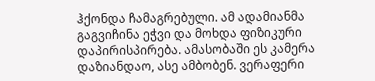ჰქონდა ჩამაგრებული. ამ ადამიანმა გაგვიჩინა ეჭვი და მოხდა ფიზიკური დაპირისპირება. ამასობაში ეს კამერა დაზიანდაო, ასე ამბობენ. ვერაფერი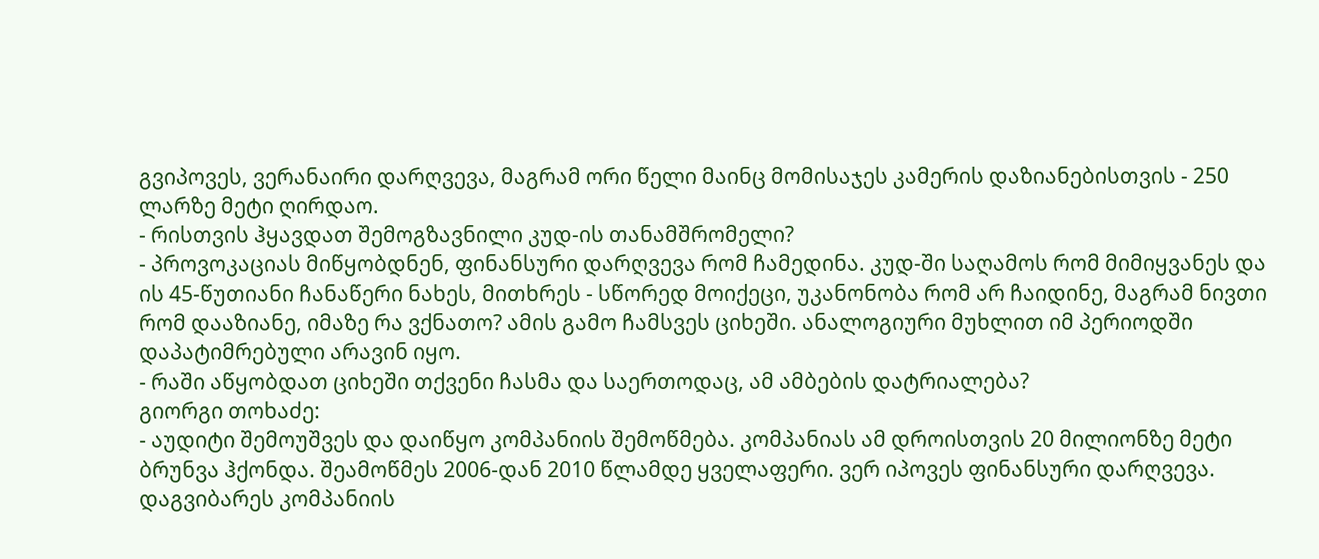გვიპოვეს, ვერანაირი დარღვევა, მაგრამ ორი წელი მაინც მომისაჯეს კამერის დაზიანებისთვის - 250 ლარზე მეტი ღირდაო.
- რისთვის ჰყავდათ შემოგზავნილი კუდ-ის თანამშრომელი?
- პროვოკაციას მიწყობდნენ, ფინანსური დარღვევა რომ ჩამედინა. კუდ-ში საღამოს რომ მიმიყვანეს და ის 45-წუთიანი ჩანაწერი ნახეს, მითხრეს - სწორედ მოიქეცი, უკანონობა რომ არ ჩაიდინე, მაგრამ ნივთი რომ დააზიანე, იმაზე რა ვქნათო? ამის გამო ჩამსვეს ციხეში. ანალოგიური მუხლით იმ პერიოდში დაპატიმრებული არავინ იყო.
- რაში აწყობდათ ციხეში თქვენი ჩასმა და საერთოდაც, ამ ამბების დატრიალება?
გიორგი თოხაძე:
- აუდიტი შემოუშვეს და დაიწყო კომპანიის შემოწმება. კომპანიას ამ დროისთვის 20 მილიონზე მეტი ბრუნვა ჰქონდა. შეამოწმეს 2006-დან 2010 წლამდე ყველაფერი. ვერ იპოვეს ფინანსური დარღვევა. დაგვიბარეს კომპანიის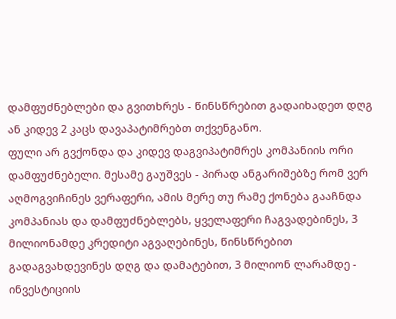დამფუძნებლები და გვითხრეს - წინსწრებით გადაიხადეთ დღგ ან კიდევ 2 კაცს დავაპატიმრებთ თქვენგანო.
ფული არ გვქონდა და კიდევ დაგვიპატიმრეს კომპანიის ორი დამფუძნებელი. მესამე გაუშვეს - პირად ანგარიშებზე რომ ვერ აღმოგვიჩინეს ვერაფერი, ამის მერე თუ რამე ქონება გააჩნდა კომპანიას და დამფუძნებლებს, ყველაფერი ჩაგვადებინეს, 3 მილიონამდე კრედიტი აგვაღებინეს, წინსწრებით გადაგვახდევინეს დღგ და დამატებით, 3 მილიონ ლარამდე - ინვესტიციის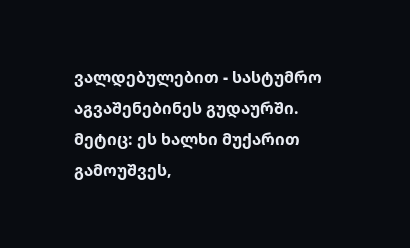ვალდებულებით - სასტუმრო აგვაშენებინეს გუდაურში.
მეტიც: ეს ხალხი მუქარით გამოუშვეს,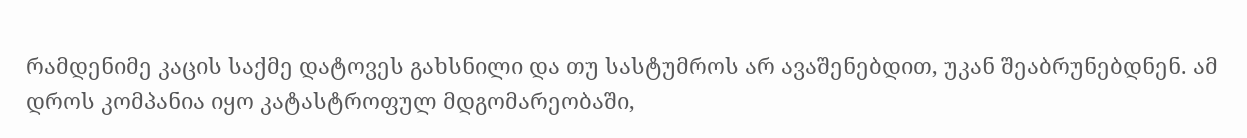რამდენიმე კაცის საქმე დატოვეს გახსნილი და თუ სასტუმროს არ ავაშენებდით, უკან შეაბრუნებდნენ. ამ დროს კომპანია იყო კატასტროფულ მდგომარეობაში,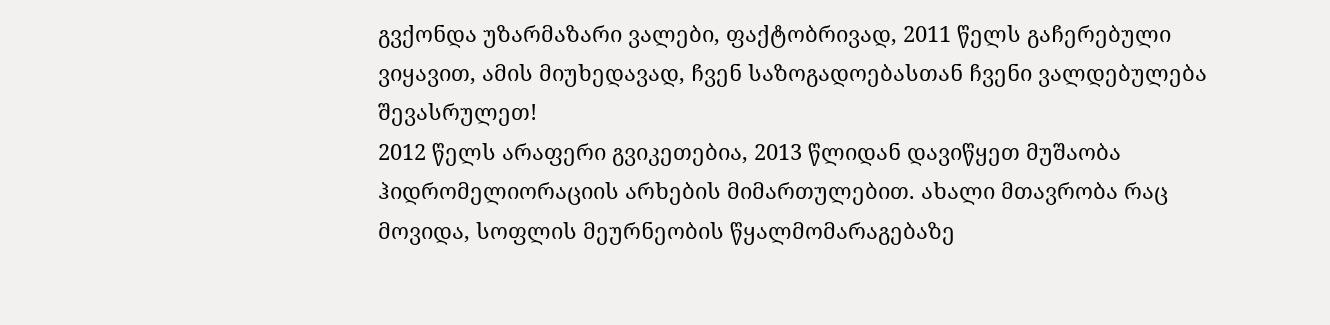გვქონდა უზარმაზარი ვალები, ფაქტობრივად, 2011 წელს გაჩერებული ვიყავით, ამის მიუხედავად, ჩვენ საზოგადოებასთან ჩვენი ვალდებულება შევასრულეთ!
2012 წელს არაფერი გვიკეთებია, 2013 წლიდან დავიწყეთ მუშაობა ჰიდრომელიორაციის არხების მიმართულებით. ახალი მთავრობა რაც მოვიდა, სოფლის მეურნეობის წყალმომარაგებაზე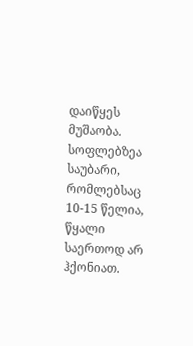დაიწყეს მუშაობა. სოფლებზეა საუბარი, რომლებსაც 10-15 წელია, წყალი საერთოდ არ ჰქონიათ.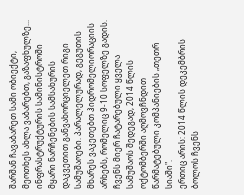შარშან ჩავაბარეთ სამი ობიექტი, მეოთხეს ახლა ვაბარებთ, გაზაფხულზე... ინფრასტრუქტურის სამინისტროში მყარი ნარჩენების სამსახურის დაკვეთით განვახორციელეთ რიგი სამუშაოები. პარალელურად, გეგუთის მხარეს ვაკეთებთ ჰიდრომელიორაციის არხებს, რომელიც 9-10 სოფელზე გადის. ჩვენს მიერ ჩატარებული ყველა სამუშაოს შედეგად, 2014 წლის ოქტომბერში აღმოვჩნდით წარმატებული კომპანიების „თეთრ სიაში".
ერთიც არის: 2014 წლის დეკემბრის ბოლოს ჩვენს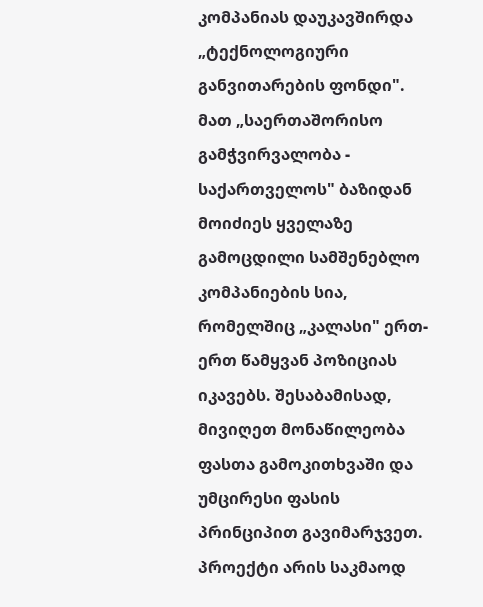კომპანიას დაუკავშირდა „ტექნოლოგიური განვითარების ფონდი". მათ „საერთაშორისო გამჭვირვალობა - საქართველოს" ბაზიდან მოიძიეს ყველაზე გამოცდილი სამშენებლო კომპანიების სია, რომელშიც „კალასი" ერთ-ერთ წამყვან პოზიციას იკავებს. შესაბამისად, მივიღეთ მონაწილეობა ფასთა გამოკითხვაში და უმცირესი ფასის პრინციპით გავიმარჯვეთ.
პროექტი არის საკმაოდ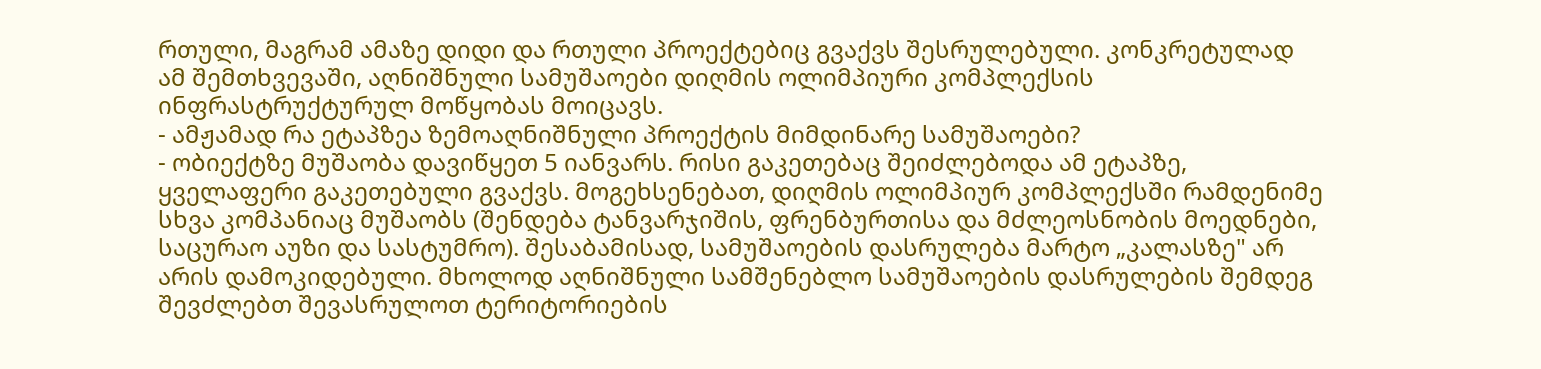რთული, მაგრამ ამაზე დიდი და რთული პროექტებიც გვაქვს შესრულებული. კონკრეტულად ამ შემთხვევაში, აღნიშნული სამუშაოები დიღმის ოლიმპიური კომპლექსის ინფრასტრუქტურულ მოწყობას მოიცავს.
- ამჟამად რა ეტაპზეა ზემოაღნიშნული პროექტის მიმდინარე სამუშაოები?
- ობიექტზე მუშაობა დავიწყეთ 5 იანვარს. რისი გაკეთებაც შეიძლებოდა ამ ეტაპზე, ყველაფერი გაკეთებული გვაქვს. მოგეხსენებათ, დიღმის ოლიმპიურ კომპლექსში რამდენიმე სხვა კომპანიაც მუშაობს (შენდება ტანვარჯიშის, ფრენბურთისა და მძლეოსნობის მოედნები, საცურაო აუზი და სასტუმრო). შესაბამისად, სამუშაოების დასრულება მარტო „კალასზე" არ არის დამოკიდებული. მხოლოდ აღნიშნული სამშენებლო სამუშაოების დასრულების შემდეგ შევძლებთ შევასრულოთ ტერიტორიების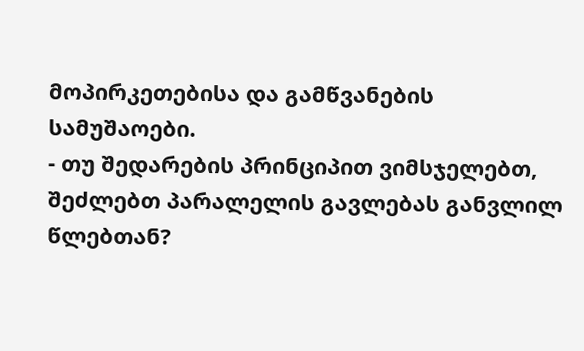მოპირკეთებისა და გამწვანების სამუშაოები.
- თუ შედარების პრინციპით ვიმსჯელებთ, შეძლებთ პარალელის გავლებას განვლილ წლებთან?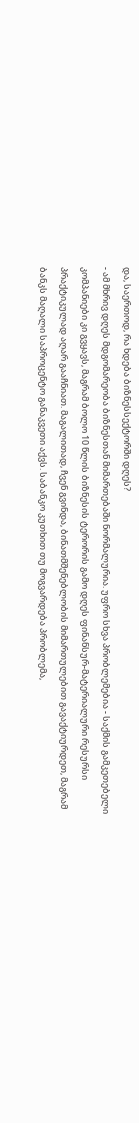და, საერთოდ, რა ხდება ბიზნესსექტორში დღეს?
- ამ მხრივ დღეს მდგომარეობა ბიზნესთან მიმართებაში ნორმალურია. უფრო სხვა პრობლემებია - საქმის გამკეთებელი კომპანიები კი გვყავს, მაგრამ ბოლო 10 წლის ბიზნესის ტერორის გამო დღეს ფინანსურ-მატერიალური რესურსი პრაქტიკულად აღარ გააჩნიათ. მაგალითად, ჩვენ გვინდა, ბინათმშენებლობის მიმართულებით გავაქტიურდეთ, მაგრამ ბანკს მაღალი საპროცენტო განაკვეთი აქვს. საბანკო კუთხით თუ მოგვარდება პრობლემა,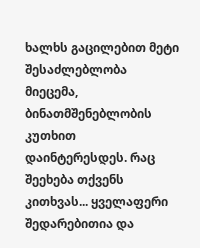ხალხს გაცილებით მეტი შესაძლებლობა მიეცემა, ბინათმშენებლობის კუთხით დაინტერესდეს. რაც შეეხება თქვენს კითხვას... ყველაფერი შედარებითია და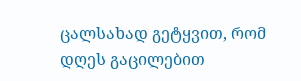ცალსახად გეტყვით, რომ დღეს გაცილებით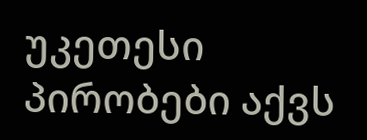უკეთესი პირობები აქვს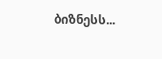ბიზნესს...